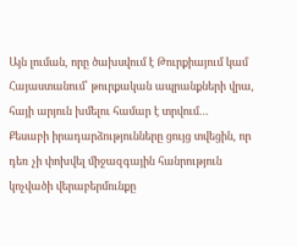Այն լուման, որը ծախսվում է Թուրքիայում կամ Հայաստանում՝ թուրքական ապրանքների վրա, հայի արյուն խմելու համար է տրվում…
Քեսաբի իրադարձությունները ցույց տվեցին, որ դեռ չի փոխվել միջազգային հանրություն կոչվածի վերաբերմունքը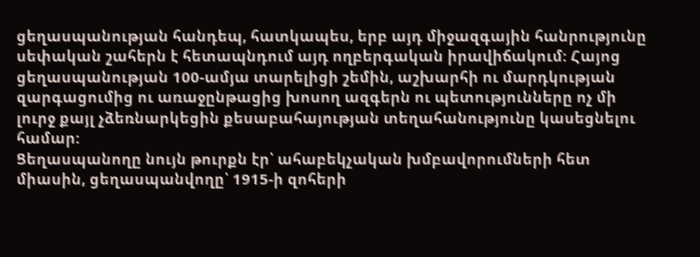ցեղասպանության հանդեպ, հատկապես, երբ այդ միջազգային հանրությունը սեփական շահերն է հետապնդում այդ ողբերգական իրավիճակում: Հայոց ցեղասպանության 100-ամյա տարելիցի շեմին, աշխարհի ու մարդկության զարգացումից ու առաջընթացից խոսող ազգերն ու պետությունները ոչ մի լուրջ քայլ չձեռնարկեցին քեսաբահայության տեղահանությունը կասեցնելու համար:
Ցեղասպանողը նույն թուրքն էր՝ ահաբեկչական խմբավորումների հետ միասին, ցեղասպանվողը՝ 1915-ի զոհերի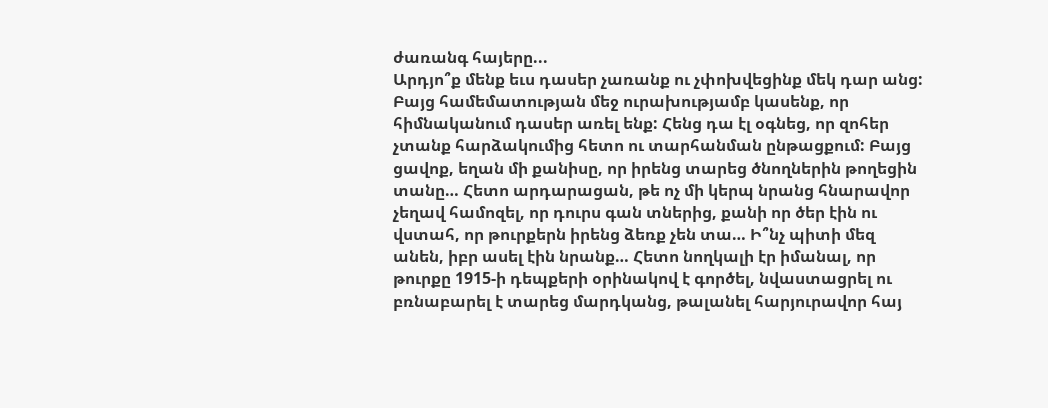ժառանգ հայերը...
Արդյո՞ք մենք եւս դասեր չառանք ու չփոխվեցինք մեկ դար անց: Բայց համեմատության մեջ ուրախությամբ կասենք, որ հիմնականում դասեր առել ենք: Հենց դա էլ օգնեց, որ զոհեր չտանք հարձակումից հետո ու տարհանման ընթացքում: Բայց ցավոք, եղան մի քանիսը, որ իրենց տարեց ծնողներին թողեցին տանը… Հետո արդարացան, թե ոչ մի կերպ նրանց հնարավոր չեղավ համոզել, որ դուրս գան տներից, քանի որ ծեր էին ու վստահ, որ թուրքերն իրենց ձեռք չեն տա… Ի՞նչ պիտի մեզ անեն, իբր ասել էին նրանք… Հետո նողկալի էր իմանալ, որ թուրքը 1915-ի դեպքերի օրինակով է գործել, նվաստացրել ու բռնաբարել է տարեց մարդկանց, թալանել հարյուրավոր հայ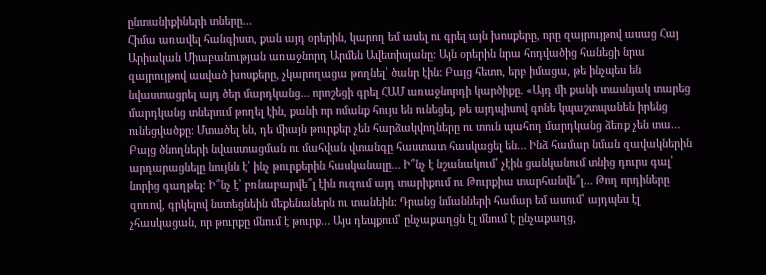ընտանիքիների տները…
Հիմա առավել հանգիստ, քան այդ օրերին, կարող եմ ասել ու գրել այն խոսքերը, որը զայրույթով ասաց Հայ Արիական Միաբանության առաջնորդ Արմեն Ավետիսյանը: Այն օրերին նրա հոդվածից հանեցի նրա զայրույթով ասված խոսքերը, չկարողացա թողնել՝ ծանր էին: Բայց հետո, երբ իմացա, թե ինչպես են նվաստացրել այդ ծեր մարդկանց… որոշեցի գրել ՀԱՄ առաջնորդի կարծիքը. «Այդ մի քանի տասնյակ տարեց մարդկանց տներում թողել էին, քանի որ ոմանք հույս են ունեցել, թե այդպիսով գոնե կպաշտպանեն իրենց ունեցվածքը: Մտածել են, դե միայն թուրքեր չեն հարձակվողները ու տուն պահող մարդկանց ձեռք չեն տա… Բայց ծնողների նվաստացման ու մահվան վտանգը հաստատ հասկացել են… Ինձ համար նման զավակներին արդարացնելը նույնն է՝ ինչ թուրքերին հասկանալը… Ի՞նչ է նշանակում՝ չէին ցանկանում տնից դուրս գալ՝ նորից գաղթել: Ի՞նչ է՝ բռնաբարվե՞լ էին ուզում այդ տարիքում ու Թուրքիա տարհանվե՞լ… Թող որդիները զոռով, գրկելով նստեցնեին մեքենաներն ու տանեին: Դրանց նմանների համար եմ ասում՝ այդպես էլ չհասկացան, որ թուրքը մնում է թուրք… Այս դեպքում՝ ընչաքաղցն էլ մնում է ընչաքաղց,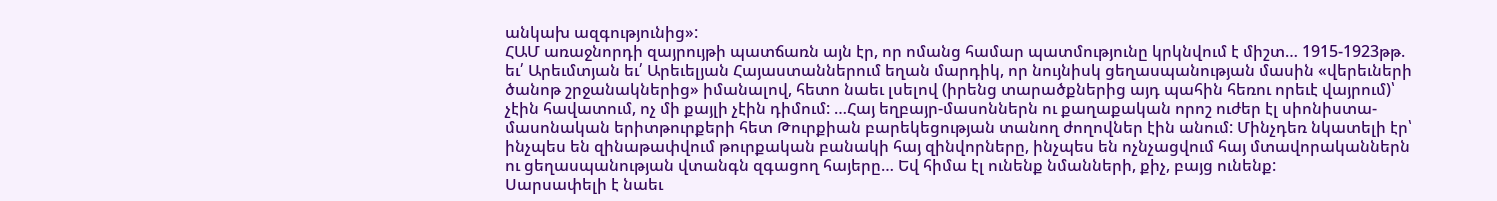անկախ ազգությունից»:
ՀԱՄ առաջնորդի զայրույթի պատճառն այն էր, որ ոմանց համար պատմությունը կրկնվում է միշտ… 1915-1923թթ. եւ՛ Արեւմտյան եւ՛ Արեւելյան Հայաստաններում եղան մարդիկ, որ նույնիսկ ցեղասպանության մասին «վերեւների ծանոթ շրջանակներից» իմանալով, հետո նաեւ լսելով (իրենց տարածքներից այդ պահին հեռու որեւէ վայրում)՝ չէին հավատում, ոչ մի քայլի չէին դիմում: …Հայ եղբայր-մասոններն ու քաղաքական որոշ ուժեր էլ սիոնիստա-մասոնական երիտթուրքերի հետ Թուրքիան բարեկեցության տանող ժողովներ էին անում: Մինչդեռ նկատելի էր՝ ինչպես են զինաթափվում թուրքական բանակի հայ զինվորները, ինչպես են ոչնչացվում հայ մտավորականներն ու ցեղասպանության վտանգն զգացող հայերը… Եվ հիմա էլ ունենք նմանների, քիչ, բայց ունենք:
Սարսափելի է նաեւ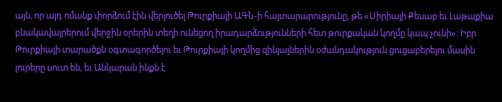այն, որ այդ ոմանք փորձում էին վերլուծել Թուրքիայի ԱԳՆ-ի հայտարարությունը, թե «Սիրիայի Քեսաբ եւ Լաթաքիա բնակավայրերում վերջին օրերին տեղի ունեցող իրադարձությունների հետ թուրքական կողմը կապ չունի»: Իբր Թուրքիայի տարածքն օգտագործելու եւ Թուրքիայի կողմից զինյալներին օժանդակություն ցուցաբերելու մասին լուրերը սուտ են, եւ Անկարան ինքն է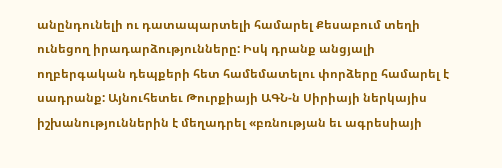անընդունելի ու դատապարտելի համարել Քեսաբում տեղի ունեցող իրադարձությունները: Իսկ դրանք անցյալի ողբերգական դեպքերի հետ համեմատելու փորձերը համարել է սադրանք: Այնուհետեւ Թուրքիայի ԱԳՆ-ն Սիրիայի ներկայիս իշխանություններին է մեղադրել «բռնության եւ ագրեսիայի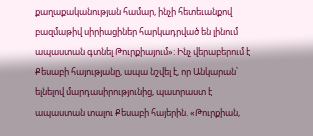քաղաքականության համար, ինչի հետեւանքով բազմաթիվ սիրիացիներ հարկադրված են լինում ապաստան գտնել Թուրքիայում»: Ինչ վերաբերում է Քեսաբի հայությանը, ապա նշվել է, որ Անկարան՝ ելնելով մարդասիրությունից, պատրաստ է ապաստան տալու Քեսաբի հայերին. «Թուրքիան,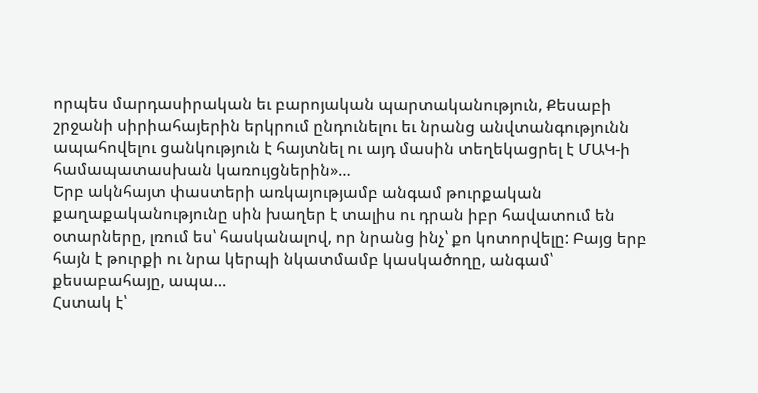որպես մարդասիրական եւ բարոյական պարտականություն, Քեսաբի շրջանի սիրիահայերին երկրում ընդունելու եւ նրանց անվտանգությունն ապահովելու ցանկություն է հայտնել ու այդ մասին տեղեկացրել է ՄԱԿ-ի համապատասխան կառույցներին»…
Երբ ակնհայտ փաստերի առկայությամբ անգամ թուրքական քաղաքականությունը սին խաղեր է տալիս ու դրան իբր հավատում են օտարները, լռում ես՝ հասկանալով, որ նրանց ինչ՝ քո կոտորվելը: Բայց երբ հայն է թուրքի ու նրա կերպի նկատմամբ կասկածողը, անգամ՝ քեսաբահայը, ապա…
Հստակ է՝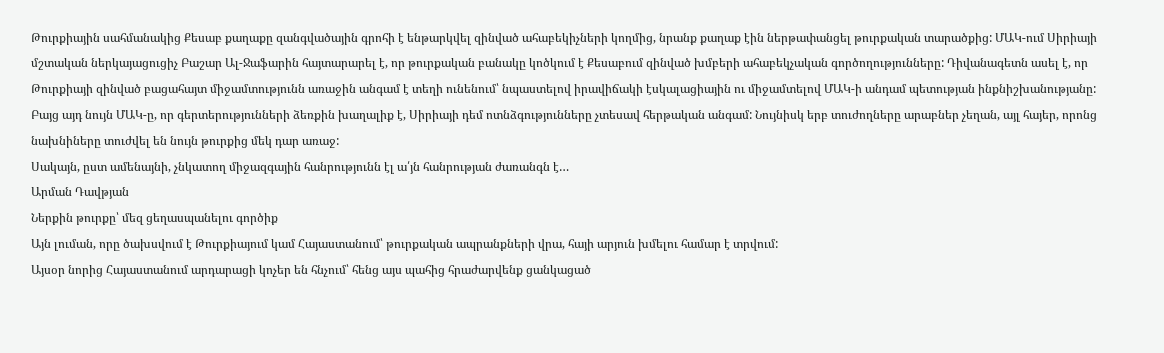Թուրքիային սահմանակից Քեսաբ քաղաքը զանգվածային գրոհի է ենթարկվել զինված ահաբեկիչների կողմից, նրանք քաղաք էին ներթափանցել թուրքական տարածքից: ՄԱԿ-ում Սիրիայի մշտական ներկայացուցիչ Բաշար Ալ-Ջաֆարին հայտարարել է, որ թուրքական բանակը կոծկում է Քեսաբում զինված խմբերի ահաբեկչական գործողությունները: Դիվանագետն ասել է, որ Թուրքիայի զինված բացահայտ միջամտությունն առաջին անգամ է տեղի ունենում՝ նպաստելով իրավիճակի էսկալացիային ու միջամտելով ՄԱԿ-ի անդամ պետության ինքնիշխանությանը: Բայց այդ նույն ՄԱԿ-ը, որ գերտերությունների ձեռքին խաղալիք է, Սիրիայի դեմ ոտնձգությունները չտեսավ հերթական անգամ: Նույնիսկ երբ տուժողները արաբներ չեղան, այլ հայեր, որոնց նախնիները տուժվել են նույն թուրքից մեկ դար առաջ:
Սակայն, ըստ ամենայնի, չնկատող միջազգային հանրությունն էլ ա՛յն հանրության ժառանգն է…
Արման Դավթյան
Ներքին թուրքը՝ մեզ ցեղասպանելու գործիք
Այն լուման, որը ծախսվում է Թուրքիայում կամ Հայաստանում՝ թուրքական ապրանքների վրա, հայի արյուն խմելու համար է տրվում:
Այսօր նորից Հայաստանում արդարացի կոչեր են հնչում՝ հենց այս պահից հրաժարվենք ցանկացած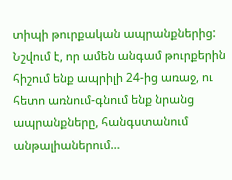տիպի թուրքական ապրանքներից: Նշվում է, որ ամեն անգամ թուրքերին հիշում ենք ապրիլի 24-ից առաջ, ու հետո առնում-գնում ենք նրանց ապրանքները, հանգստանում անթալիաներում…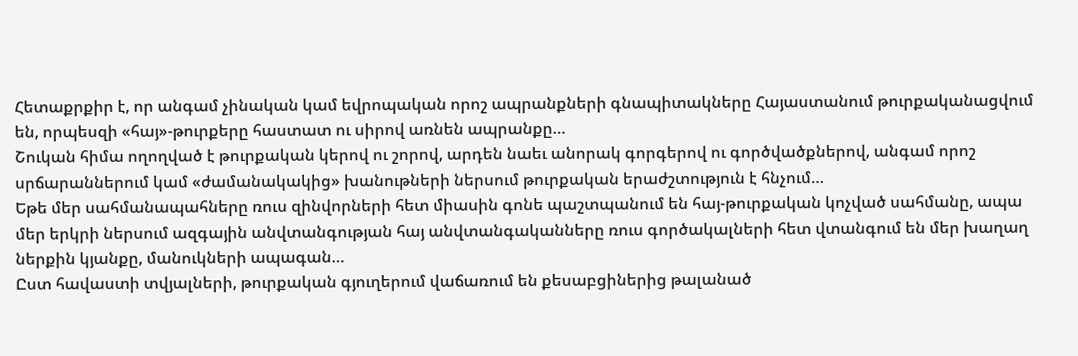Հետաքրքիր է, որ անգամ չինական կամ եվրոպական որոշ ապրանքների գնապիտակները Հայաստանում թուրքականացվում են, որպեսզի «հայ»-թուրքերը հաստատ ու սիրով առնեն ապրանքը…
Շուկան հիմա ողողված է թուրքական կերով ու շորով, արդեն նաեւ անորակ գորգերով ու գործվածքներով, անգամ որոշ սրճարաններում կամ «ժամանակակից» խանութների ներսում թուրքական երաժշտություն է հնչում…
Եթե մեր սահմանապահները ռուս զինվորների հետ միասին գոնե պաշտպանում են հայ-թուրքական կոչված սահմանը, ապա մեր երկրի ներսում ազգային անվտանգության հայ անվտանգականները ռուս գործակալների հետ վտանգում են մեր խաղաղ ներքին կյանքը, մանուկների ապագան…
Ըստ հավաստի տվյալների, թուրքական գյուղերում վաճառում են քեսաբցիներից թալանած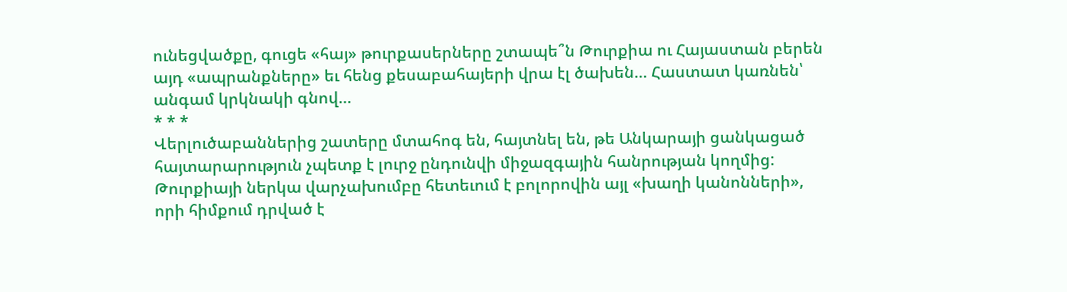ունեցվածքը, գուցե «հայ» թուրքասերները շտապե՞ն Թուրքիա ու Հայաստան բերեն այդ «ապրանքները» եւ հենց քեսաբահայերի վրա էլ ծախեն… Հաստատ կառնեն՝ անգամ կրկնակի գնով…
* * *
Վերլուծաբաններից շատերը մտահոգ են, հայտնել են, թե Անկարայի ցանկացած հայտարարություն չպետք է լուրջ ընդունվի միջազգային հանրության կողմից: Թուրքիայի ներկա վարչախումբը հետեւում է բոլորովին այլ «խաղի կանոնների», որի հիմքում դրված է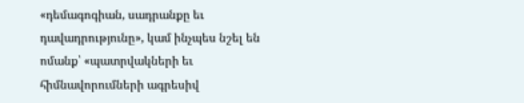«դեմագոգիան, սադրանքը եւ դավադրությունը», կամ ինչպես նշել են ոմանք՝ «պատրվակների եւ հիմնավորումների ագրեսիվ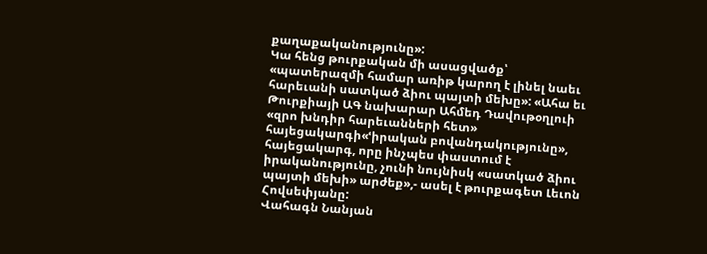քաղաքականությունը»:
Կա հենց թուրքական մի ասացվածք՝ «պատերազմի համար առիթ կարող է լինել նաեւ հարեւանի սատկած ձիու պայտի մեխը»: «Ահա եւ Թուրքիայի ԱԳ նախարար Ահմեդ Դավութօղլուի «զրո խնդիր հարեւանների հետ» հայեցակարգի«ՙիրական բովանդակությունը», հայեցակարգ, որը ինչպես փաստում է իրականությունը, չունի նույնիսկ «սատկած ձիու պայտի մեխի» արժեք»,- ասել է թուրքագետ Լեւոն Հովսեփյանը:
Վահագն Նանյան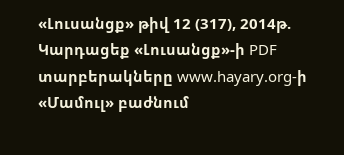«Լուսանցք» թիվ 12 (317), 2014թ.
Կարդացեք «Լուսանցք»-ի PDF տարբերակները www.hayary.org-ի «Մամուլ» բաժնում